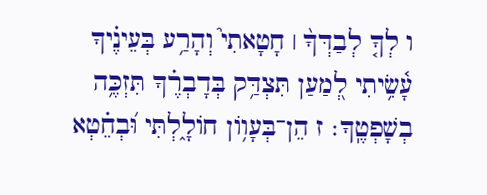ו לְךָ֤ לְבַדְּךָ֨ ׀ חָטָאתִי֮ וְהָרַ֥ע בְּעֵינֶ֗יךָ עָ֫שִׂ֥יתִי לְ֭מַעַן תִּצְדַּ֥ק בְּדָבְרֶ֗ךָ תִּזְכֶּ֥ה בְשָׁפְטֶֽךָ׃ ז הֵן־בְּעָו֥וֹן חוֹלָ֑לְתִּי וּ֝בְחֵ֗טְא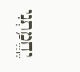יֶֽחֱמַ֥תְנִי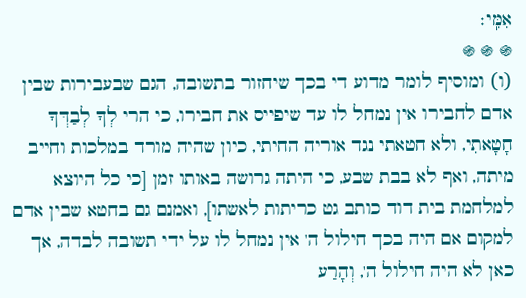אִמִּֽי׃
֍ ֍ ֍
(ו) ומוסיף לומר מדוע די בכך שיחזור בתשובה, הגם שבעבירות שבין אדם לחבירו אין נמחל לו עד שיפייס את חבירו, כי הרי לְךָ לְבַדְּךָ חָטָאתִי, ולא חטאתי נגד אוריה החיתי, כיון שהיה מורד במלכות וחייב מיתה, ואף לא בבת שבע, כי היתה גרושה באותו זמן [כי כל היוצא למלחמת בית דוד כותב גט כריתות לאשתו], ואמנם גם בחטא שבין אדם למקום אם היה בכך חילול ה' אין נמחל לו על ידי תשובה לבדה, אך כאן לא היה חילול ה', וְהָרַע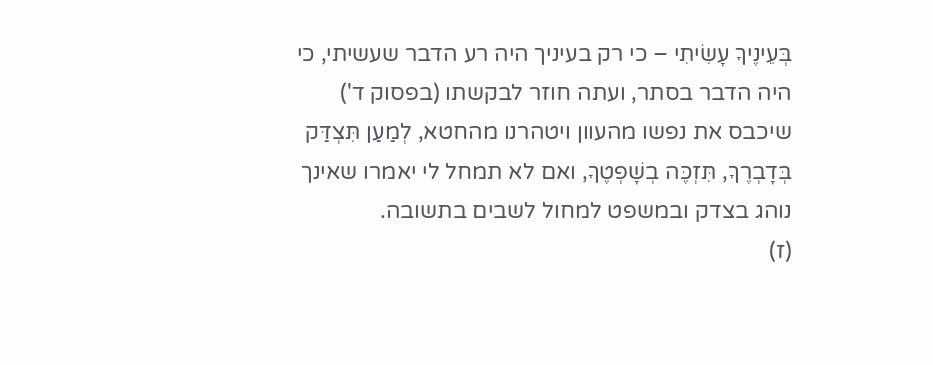בְּעֵינֶיךָ עָשִׂיתִי – כי רק בעיניך היה רע הדבר שעשיתי, כי היה הדבר בסתר, ועתה חוזר לבקשתו (בפסוק ד') שיכבס את נפשו מהעוון ויטהרנו מהחטא, לְמַעַן תִּצְדַּק בְּדָבְרֶךָ, תִּזְכֶּה בְשָׁפְטֶךָ, ואם לא תמחל לי יאמרו שאינך נוהג בצדק ובמשפט למחול לשבים בתשובה.
(ז)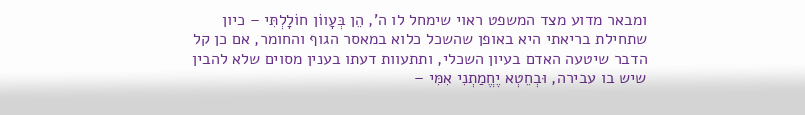ומבאר מדוע מצד המשפט ראוי שימחל לו ה', הֵן בְּעָווֹן חוֹלָלְתִּי – כיון שתחילת בריאתי היא באופן שהשכל כלוא במאסר הגוף והחומר, אם כן קל הדבר שיטעה האדם בעיון השכלי, ותתעוות דעתו בענין מסוים שלא להבין שיש בו עבירה, וּבְחֵטְא יֶחֱמַתְנִי אִמִּי –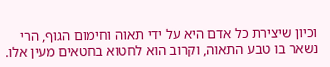וכיון שיצירת כל אדם היא על ידי תאוה וחימום הגוף, הרי נשאר בו טבע התאוה, וקרוב הוא לחטוא בחטאים מעין אלו.